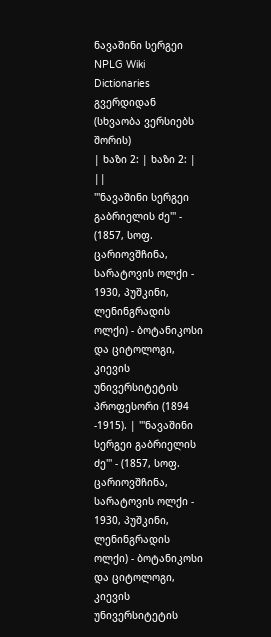ნავაშინი სერგეი
NPLG Wiki Dictionaries გვერდიდან
(სხვაობა ვერსიებს შორის)
| ხაზი 2: | ხაზი 2: | ||
'''ნავაშინი სერგეი გაბრიელის ძე''' - (1857, სოფ. ცარიოვშჩინა, სარატოვის ოლქი - 1930, პუშკინი, ლენინგრადის ოლქი) - ბოტანიკოსი და ციტოლოგი, კიევის უნივერსიტეტის პროფესორი (1894 -1915). | '''ნავაშინი სერგეი გაბრიელის ძე''' - (1857, სოფ. ცარიოვშჩინა, სარატოვის ოლქი - 1930, პუშკინი, ლენინგრადის ოლქი) - ბოტანიკოსი და ციტოლოგი, კიევის უნივერსიტეტის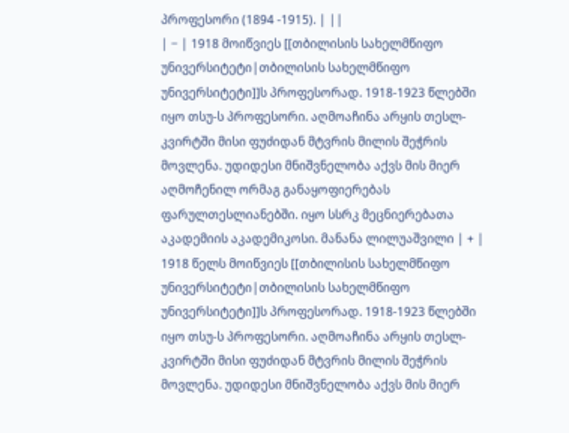პროფესორი (1894 -1915). | ||
| − | 1918 მოიწვიეს [[თბილისის სახელმწიფო უნივერსიტეტი|თბილისის სახელმწიფო უნივერსიტეტი]]ს პროფესორად. 1918-1923 წლებში იყო თსუ-ს პროფესორი. აღმოაჩინა არყის თესლ-კვირტში მისი ფუძიდან მტვრის მილის შეჭრის მოვლენა. უდიდესი მნიშვნელობა აქვს მის მიერ აღმოჩენილ ორმაგ განაყოფიერებას ფარულთესლიანებში. იყო სსრკ მეცნიერებათა აკადემიის აკადემიკოსი. მანანა ლილუაშვილი | + | 1918 წელს მოიწვიეს [[თბილისის სახელმწიფო უნივერსიტეტი|თბილისის სახელმწიფო უნივერსიტეტი]]ს პროფესორად. 1918-1923 წლებში იყო თსუ-ს პროფესორი. აღმოაჩინა არყის თესლ-კვირტში მისი ფუძიდან მტვრის მილის შეჭრის მოვლენა. უდიდესი მნიშვნელობა აქვს მის მიერ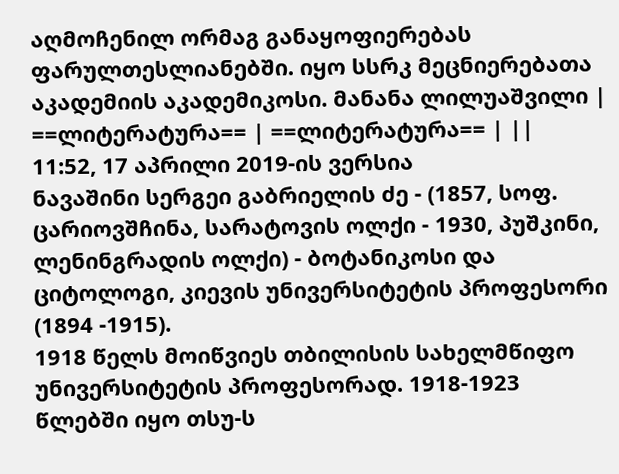აღმოჩენილ ორმაგ განაყოფიერებას ფარულთესლიანებში. იყო სსრკ მეცნიერებათა აკადემიის აკადემიკოსი. მანანა ლილუაშვილი |
==ლიტერატურა== | ==ლიტერატურა== | ||
11:52, 17 აპრილი 2019-ის ვერსია
ნავაშინი სერგეი გაბრიელის ძე - (1857, სოფ. ცარიოვშჩინა, სარატოვის ოლქი - 1930, პუშკინი, ლენინგრადის ოლქი) - ბოტანიკოსი და ციტოლოგი, კიევის უნივერსიტეტის პროფესორი (1894 -1915).
1918 წელს მოიწვიეს თბილისის სახელმწიფო უნივერსიტეტის პროფესორად. 1918-1923 წლებში იყო თსუ-ს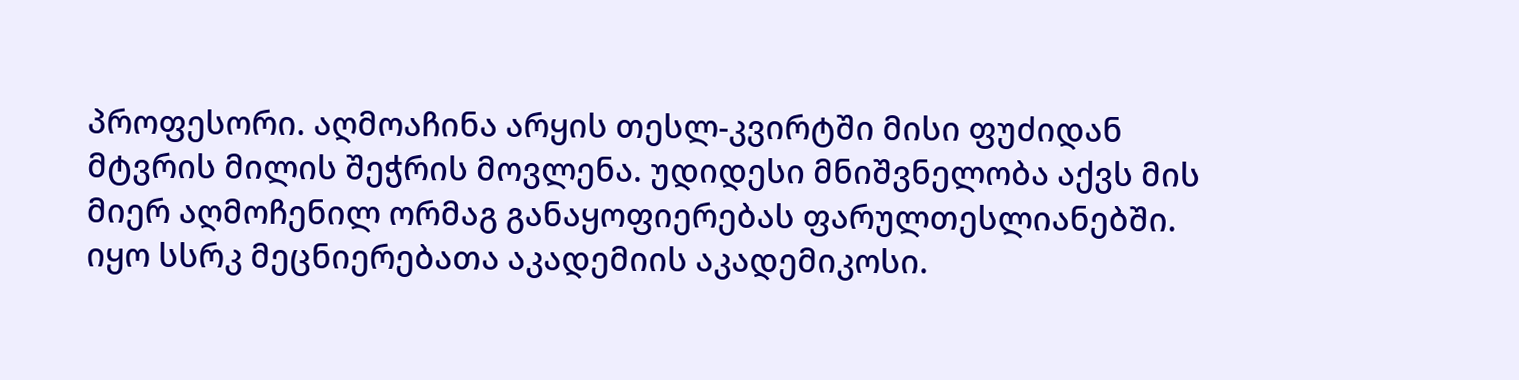პროფესორი. აღმოაჩინა არყის თესლ-კვირტში მისი ფუძიდან მტვრის მილის შეჭრის მოვლენა. უდიდესი მნიშვნელობა აქვს მის მიერ აღმოჩენილ ორმაგ განაყოფიერებას ფარულთესლიანებში. იყო სსრკ მეცნიერებათა აკადემიის აკადემიკოსი.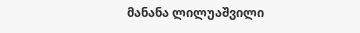მანანა ლილუაშვილი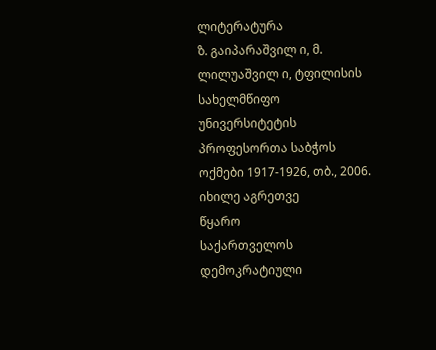ლიტერატურა
ზ. გაიპარაშვილ ი, მ. ლილუაშვილ ი, ტფილისის სახელმწიფო უნივერსიტეტის პროფესორთა საბჭოს ოქმები 1917-1926, თბ., 2006.
იხილე აგრეთვე
წყარო
საქართველოს დემოკრატიული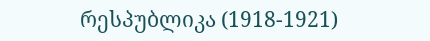რესპუბლიკა (1918-1921)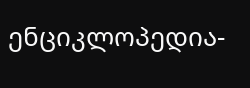ენციკლოპედია-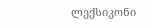ლექსიკონი